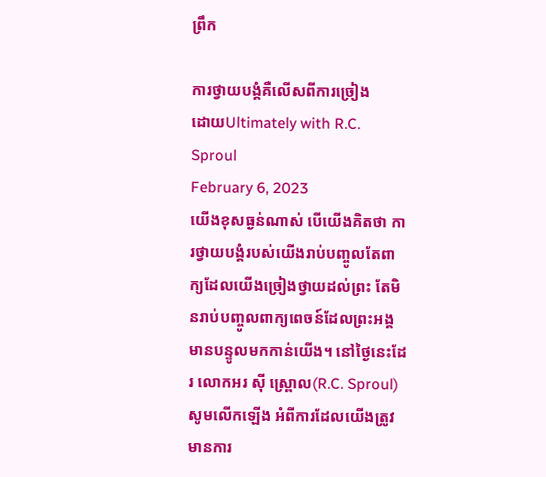ព្រឹក

ការថ្វាយបង្គំគឺលើសពីការច្រៀង
ដោយUltimately with R.C. Sproul
February 6, 2023
យើងខុសធ្ងន់ណាស់ បើយើងគិតថា ការថ្វាយបង្គំរបស់យើងរាប់បញ្ចូលតែពាក្យដែលយើងច្រៀងថ្វាយដល់ព្រះ តែមិនរាប់បញ្ចូលពាក្យពេចន៍ដែលព្រះអង្គមានបន្ទូលមកកាន់យើង។ នៅថ្ងៃនេះដែរ លោកអរ ស៊ី ស្រ្ពោល(R.C. Sproul) សូមលើកឡើង អំពីការដែលយើងត្រូវមានការ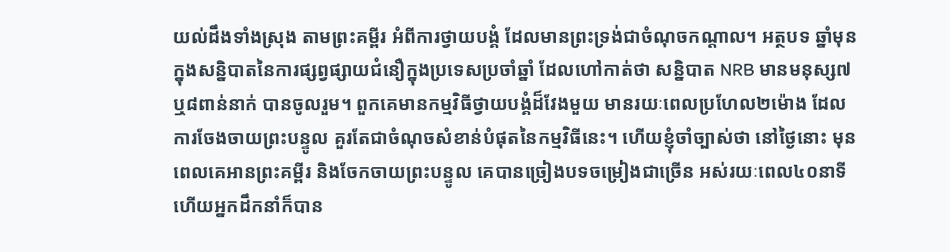យល់ដឹងទាំងស្រុង តាមព្រះគម្ពីរ អំពីការថ្វាយបង្គំ ដែលមានព្រះទ្រង់ជាចំណុចកណ្តាល។ អត្ថបទ ឆ្នាំមុន ក្នុងសន្និបាតនៃការផ្សព្វផ្សាយជំនឿក្នុងប្រទេសប្រចាំឆ្នាំ ដែលហៅកាត់ថា សន្និបាត NRB មានមនុស្ស៧ ឬ៨ពាន់នាក់ បានចូលរួម។ ពួកគេមានកម្មវិធីថ្វាយបង្គំដ៏វែងមួយ មានរយៈពេលប្រហែល២ម៉ោង ដែលការចែងចាយព្រះបន្ទូល គួរតែជាចំណុចសំខាន់បំផុតនៃកម្មវិធីនេះ។ ហើយខ្ញុំចាំច្បាស់ថា នៅថ្ងៃនោះ មុនពេលគេអានព្រះគម្ពីរ និងចែកចាយព្រះបន្ទូល គេបានច្រៀងបទចម្រៀងជាច្រើន អស់រយៈពេល៤០នាទី ហើយអ្នកដឹកនាំក៏បាន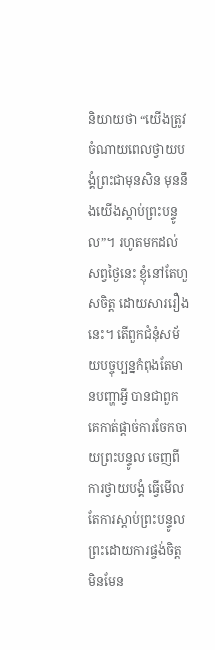និយាយថា “យើងត្រូវចំណាយពេលថ្វាយបង្គំព្រះជាមុនសិន មុននឹងយើងស្តាប់ព្រះបន្ទូល”។ រហូតមកដល់សព្វថ្ងៃនេះ ខ្ញុំនៅតែហួសចិត្ត ដោយសាររឿងនេះ។ តើពួកជំនុំសម័យបច្ចុប្បន្នកំពុងតែមានបញ្ហាអ្វី បានជាពួកគេកាត់ផ្តាច់ការចែកចាយព្រះបន្ទូល ចេញពីការថ្វាយបង្គំ ធ្វើមើលតែការស្តាប់ព្រះបន្ទូលព្រះដោយការផ្ចង់ចិត្ត មិនមែន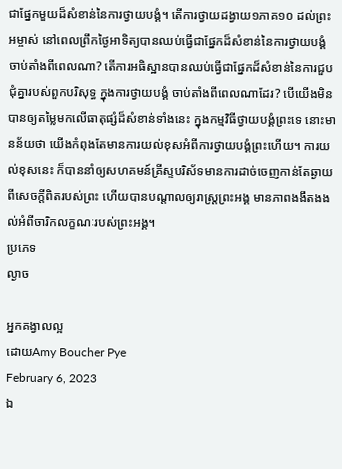ជាផ្នែកមួយដ៏សំខាន់នៃការថ្វាយបង្គំ។ តើការថ្វាយដង្វាយ១ភាគ១០ ដល់ព្រះអម្ចាស់ នៅពេលព្រឹកថ្ងៃអាទិត្យបានឈប់ធ្វើជាផ្នែកដ៏សំខាន់នៃការថ្វាយបង្គំ ចាប់តាំងពីពេលណា? តើការអធិស្ឋានបានឈប់ធ្វើជាផ្នែកដ៏សំខាន់នៃការជួបជុំគ្នារបស់ពួកបរិសុទ្ធ ក្នុងការថ្វាយបង្គំ ចាប់តាំងពីពេលណាដែរ? បើយើងមិនបានឲ្យតម្លៃមកលើធាតុផ្សំដ៏សំខាន់ទាំងនេះ ក្នុងកម្មវិធីថ្វាយបង្គំព្រះទេ នោះមានន័យថា យើងកំពុងតែមានការយល់ខុសអំពីការថ្វាយបង្គំព្រះហើយ។ ការយល់ខុសនេះ ក៏បាននាំឲ្យសហគមន៍គ្រីស្ទបរិស័ទមានការដាច់ចេញកាន់តែឆ្ងាយពីសេចក្តីពិតរបស់ព្រះ ហើយបានបណ្តាលឲ្យរាស្រ្តព្រះអង្គ មានភាពងងឹតងងល់អំពីចារិកលក្ខណៈរបស់ព្រះអង្គ។
ប្រភេទ
ល្ងាច

អ្នកគង្វាលល្អ
ដោយAmy Boucher Pye
February 6, 2023
ឯ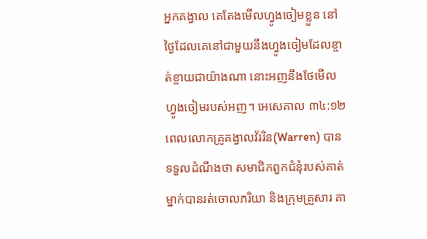អ្នកគង្វាល គេតែងមើលហ្វូងចៀមខ្លួន នៅថ្ងៃដែលគេនៅជាមួយនឹងហ្វូងចៀមដែលខ្ចាត់ខ្ចាយជាយ៉ាងណា នោះអញនឹងថែមើលហ្វូងចៀមរបស់អញ។ អេសេគាល ៣៤:១២ ពេលលោកគ្រូគង្វាលវ័ររិន(Warren) បានទទួលដំណឹងថា សមាជិកពួកជំនុំរបស់គាត់ម្នាក់បានរត់ចោលភរិយា និងក្រុមគ្រួសារ គា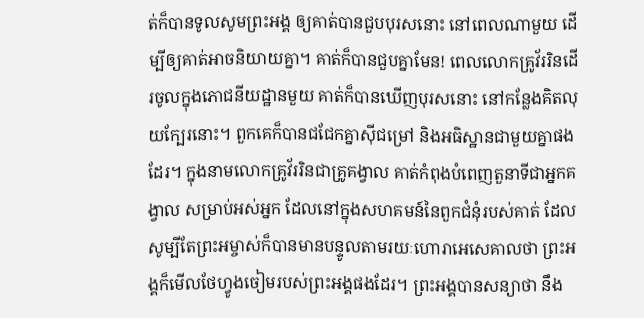ត់ក៏បានទូលសូមព្រះអង្គ ឲ្យគាត់បានជួបបុរសនោះ នៅពេលណាមួយ ដើម្បីឲ្យគាត់អាចនិយាយគ្នា។ គាត់ក៏បានជួបគ្នាមែន! ពេលលោកគ្រូវ័ររិនដើរចូលក្នុងភោជនីយដ្ឋានមួយ គាត់ក៏បានឃើញបុរសនោះ នៅកន្លែងគិតលុយក្បែរនោះ។ ពួកគេក៏បានជជែកគ្នាស៊ីជម្រៅ និងអធិស្ឋានជាមួយគ្នាផងដែរ។ ក្នុងនាមលោកគ្រូវ័ររិនជាគ្រូគង្វាល គាត់កំពុងបំពេញតួនាទីជាអ្នកគង្វាល សម្រាប់អស់អ្នក ដែលនៅក្នុងសហគមន៍នៃពួកជំនុំរបស់គាត់ ដែលសូម្បីតែព្រះអម្ចាស់ក៏បានមានបន្ទូលតាមរយៈហោរាអេសេគាលថា ព្រះអង្គក៏មើលថែហ្វូងចៀមរបស់ព្រះអង្គផងដែរ។ ព្រះអង្គបានសន្យាថា នឹង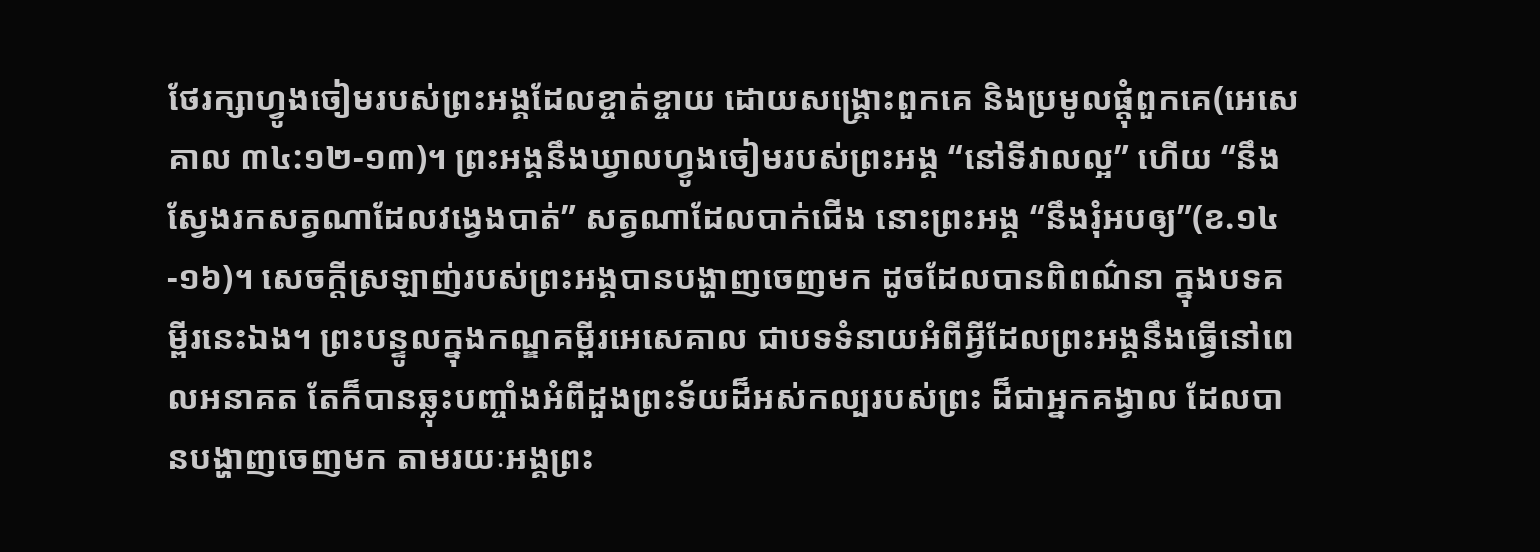ថែរក្សាហ្វូងចៀមរបស់ព្រះអង្គដែលខ្ចាត់ខ្ចាយ ដោយសង្គ្រោះពួកគេ និងប្រមូលផ្តុំពួកគេ(អេសេគាល ៣៤:១២-១៣)។ ព្រះអង្គនឹងឃ្វាលហ្វូងចៀមរបស់ព្រះអង្គ “នៅទីវាលល្អ” ហើយ “នឹងស្វែងរកសត្វណាដែលវង្វេងបាត់” សត្វណាដែលបាក់ជើង នោះព្រះអង្គ “នឹងរុំអបឲ្យ”(ខ.១៤-១៦)។ សេចក្តីស្រឡាញ់របស់ព្រះអង្គបានបង្ហាញចេញមក ដូចដែលបានពិពណ៌នា ក្នុងបទគម្ពីរនេះឯង។ ព្រះបន្ទូលក្នុងកណ្ឌគម្ពីរអេសេគាល ជាបទទំនាយអំពីអ្វីដែលព្រះអង្គនឹងធ្វើនៅពេលអនាគត តែក៏បានឆ្លុះបញ្ចាំងអំពីដួងព្រះទ័យដ៏អស់កល្បរបស់ព្រះ ដ៏ជាអ្នកគង្វាល ដែលបានបង្ហាញចេញមក តាមរយៈអង្គព្រះ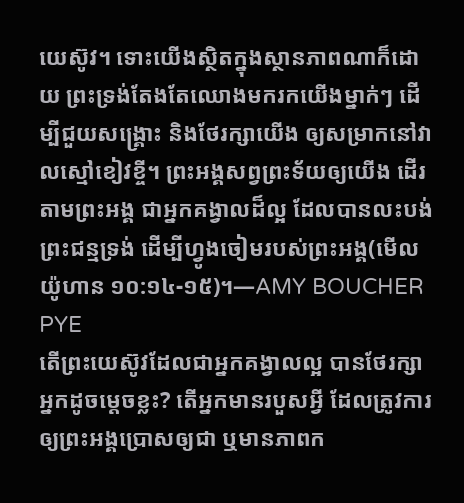យេស៊ូវ។ ទោះយើងស្ថិតក្នុងស្ថានភាពណាក៏ដោយ ព្រះទ្រង់តែងតែឈោងមករកយើងម្នាក់ៗ ដើម្បីជួយសង្គ្រោះ និងថែរក្សាយើង ឲ្យសម្រាកនៅវាលស្មៅខៀវខ្ចី។ ព្រះអង្គសព្វព្រះទ័យឲ្យយើង ដើរតាមព្រះអង្គ ជាអ្នកគង្វាលដ៏ល្អ ដែលបានលះបង់ព្រះជន្មទ្រង់ ដើម្បីហ្វូងចៀមរបស់ព្រះអង្គ(មើល យ៉ូហាន ១០:១៤-១៥)។—AMY BOUCHER PYE
តើព្រះយេស៊ូវដែលជាអ្នកគង្វាលល្អ បានថែរក្សាអ្នកដូចម្តេចខ្លះ? តើអ្នកមានរបួសអ្វី ដែលត្រូវការឲ្យព្រះអង្គប្រោសឲ្យជា ឬមានភាពក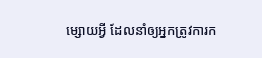ម្សោយអ្វី ដែលនាំឲ្យអ្នកត្រូវការក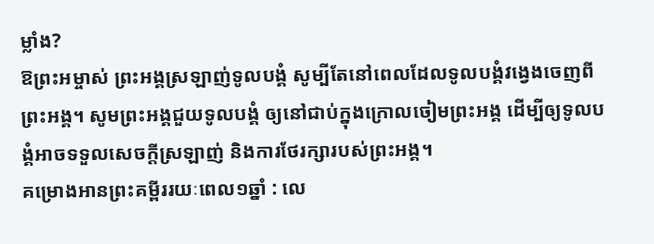ម្លាំង?
ឱព្រះអម្ចាស់ ព្រះអង្គស្រឡាញ់ទូលបង្គំ សូម្បីតែនៅពេលដែលទូលបង្គំវង្វេងចេញពីព្រះអង្គ។ សូមព្រះអង្គជួយទូលបង្គំ ឲ្យនៅជាប់ក្នុងក្រោលចៀមព្រះអង្គ ដើម្បីឲ្យទូលបង្គំអាចទទួលសេចក្តីស្រឡាញ់ និងការថែរក្សារបស់ព្រះអង្គ។
គម្រោងអានព្រះគម្ពីររយៈពេល១ឆ្នាំ : លេ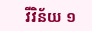វីវិន័យ ១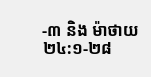-៣ និង ម៉ាថាយ ២៤:១-២៨